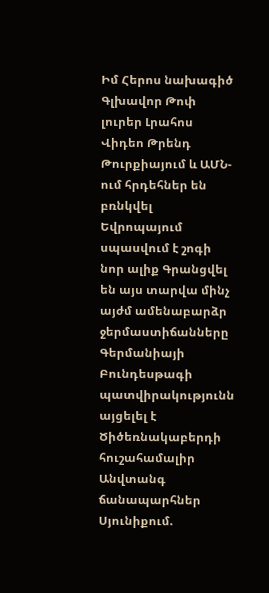Իմ Հերոս նախագիծ
Գլխավոր Թոփ լուրեր Լրահոս Վիդեո Թրենդ
Թուրքիայում և ԱՄՆ-ում հրդեհներ են բռնկվել Եվրոպայում սպասվում է շոգի նոր ալիք Գրանցվել են այս տարվա մինչ այժմ ամենաբարձր ջերմաստիճանները Գերմանիայի Բունդեսթագի պատվիրակությունն այցելել է Ծիծեռնակաբերդի հուշահամալիր Անվտանգ ճանապարհներ Սյունիքում.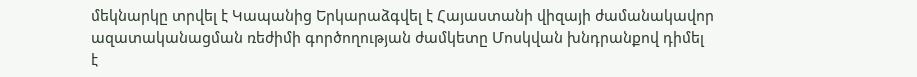մեկնարկը տրվել է Կապանից Երկարաձգվել է Հայաստանի վիզայի ժամանակավոր ազատականացման ռեժիմի գործողության ժամկետը Մոսկվան խնդրանքով դիմել է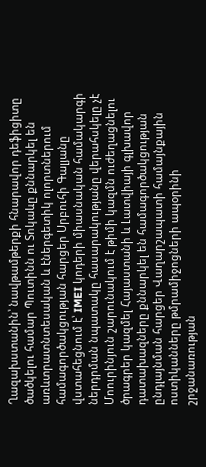Ղազախստանին՝ նավթամթերքի հնարավոր դեֆիցիտը ծածկելու համար Պուտինն ու Տոկաևը քննարկել են առևտրատնտեսական և էներգետիկ ոլորտներում համագործակցության հարցեր Սրբուհի Գալյանը վստահեցնում է՝ IMEI կոդերի միասնական համակարգի ներդրման նպատակը հասարակությանը վերահսկելը չէ Մոուրինյուն շարունակում է թիմի կազմն ուժեղացնելու ծրագրեր կազմել Հայաստանի և Լատվիայի գլխավոր դատախազները քննարկել են համագործակցության ընդլայնման հարցեր Վաղարշապատի համայնքային ոստիկանները թմրամիջոցների ապօրինի շրջանառության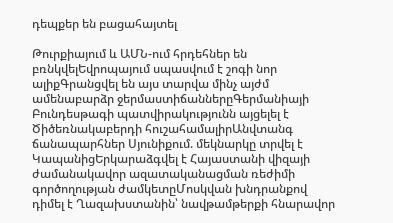դեպքեր են բացահայտել

Թուրքիայում և ԱՄՆ-ում հրդեհներ են բռնկվելԵվրոպայում սպասվում է շոգի նոր ալիքԳրանցվել են այս տարվա մինչ այժմ ամենաբարձր ջերմաստիճաններըԳերմանիայի Բունդեսթագի պատվիրակությունն այցելել է Ծիծեռնակաբերդի հուշահամալիրԱնվտանգ ճանապարհներ Սյունիքում. մեկնարկը տրվել է ԿապանիցԵրկարաձգվել է Հայաստանի վիզայի ժամանակավոր ազատականացման ռեժիմի գործողության ժամկետըՄոսկվան խնդրանքով դիմել է Ղազախստանին՝ նավթամթերքի հնարավոր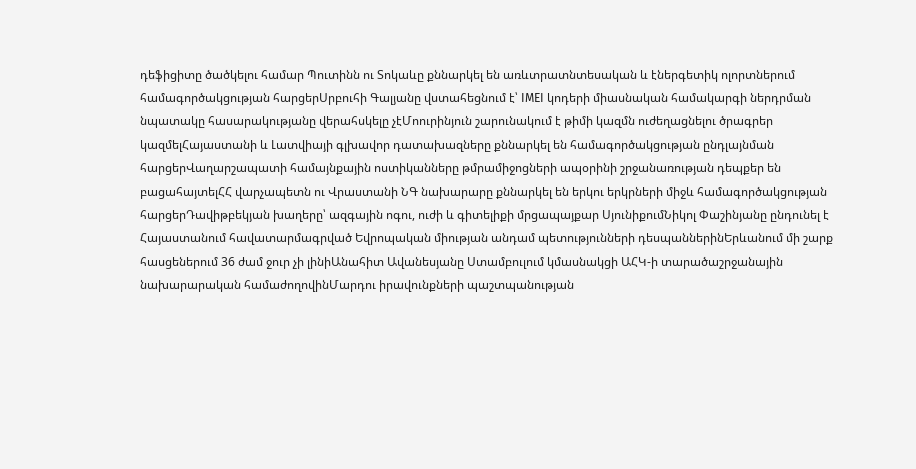դեֆիցիտը ծածկելու համար Պուտինն ու Տոկաևը քննարկել են առևտրատնտեսական և էներգետիկ ոլորտներում համագործակցության հարցերՍրբուհի Գալյանը վստահեցնում է՝ IMEI կոդերի միասնական համակարգի ներդրման նպատակը հասարակությանը վերահսկելը չէՄոուրինյուն շարունակում է թիմի կազմն ուժեղացնելու ծրագրեր կազմելՀայաստանի և Լատվիայի գլխավոր դատախազները քննարկել են համագործակցության ընդլայնման հարցերՎաղարշապատի համայնքային ոստիկանները թմրամիջոցների ապօրինի շրջանառության դեպքեր են բացահայտելՀՀ վարչապետն ու Վրաստանի ՆԳ նախարարը քննարկել են երկու երկրների միջև համագործակցության հարցերԴավիթբեկյան խաղերը՝ ազգային ոգու, ուժի և գիտելիքի մրցապայքար ՍյունիքումՆիկոլ Փաշինյանը ընդունել է Հայաստանում հավատարմագրված Եվրոպական միության անդամ պետությունների դեսպաններինԵրևանում մի շարք հասցեներում 36 ժամ ջուր չի լինիԱնահիտ Ավանեսյանը Ստամբուլում կմասնակցի ԱՀԿ-ի տարածաշրջանային նախարարական համաժողովինՄարդու իրավունքների պաշտպանության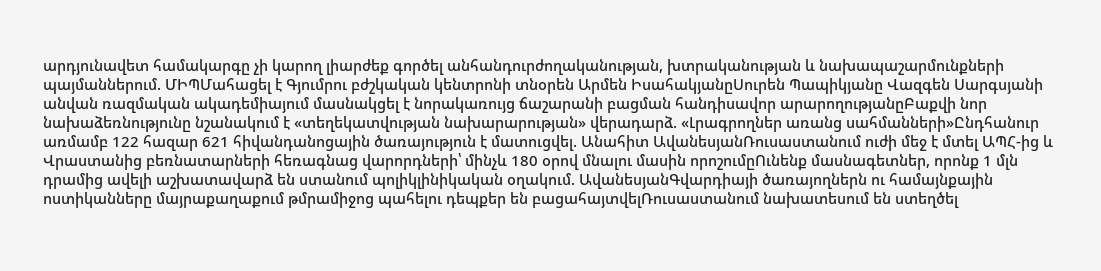արդյունավետ համակարգը չի կարող լիարժեք գործել անհանդուրժողականության, խտրականության և նախապաշարմունքների պայմաններում. ՄԻՊՄահացել է Գյումրու բժշկական կենտրոնի տնօրեն Արմեն ԻսահակյանըՍուրեն Պապիկյանը Վազգեն Սարգսյանի անվան ռազմական ակադեմիայում մասնակցել է նորակառույց ճաշարանի բացման հանդիսավոր արարողությանըԲաքվի նոր նախաձեռնությունը նշանակում է «տեղեկատվության նախարարության» վերադարձ. «Լրագրողներ առանց սահմանների»Ընդհանուր առմամբ 122 հազար 621 հիվանդանոցային ծառայություն է մատուցվել. Անահիտ ԱվանեսյանՌուսաստանում ուժի մեջ է մտել ԱՊՀ-ից և Վրաստանից բեռնատարների հեռագնաց վարորդների՝ մինչև 180 օրով մնալու մասին որոշումըՈւնենք մասնագետներ, որոնք 1 մլն դրամից ավելի աշխատավարձ են ստանում պոլիկլինիկական օղակում. ԱվանեսյանԳվարդիայի ծառայողներն ու համայնքային ոստիկանները մայրաքաղաքում թմրամիջոց պահելու դեպքեր են բացահայտվելՌուսաստանում նախատեսում են ստեղծել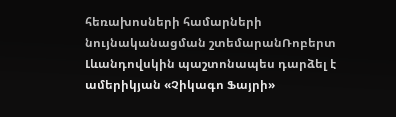հեռախոսների համարների նույնականացման շտեմարանՌոբերտ Լևանդովսկին պաշտոնապես դարձել է ամերիկյան «Չիկագո Ֆայրի»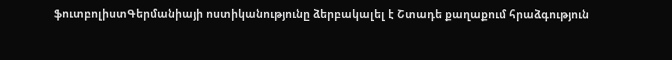ֆուտբոլիստԳերմանիայի ոստիկանությունը ձերբակալել է Շտադե քաղաքում հրաձգություն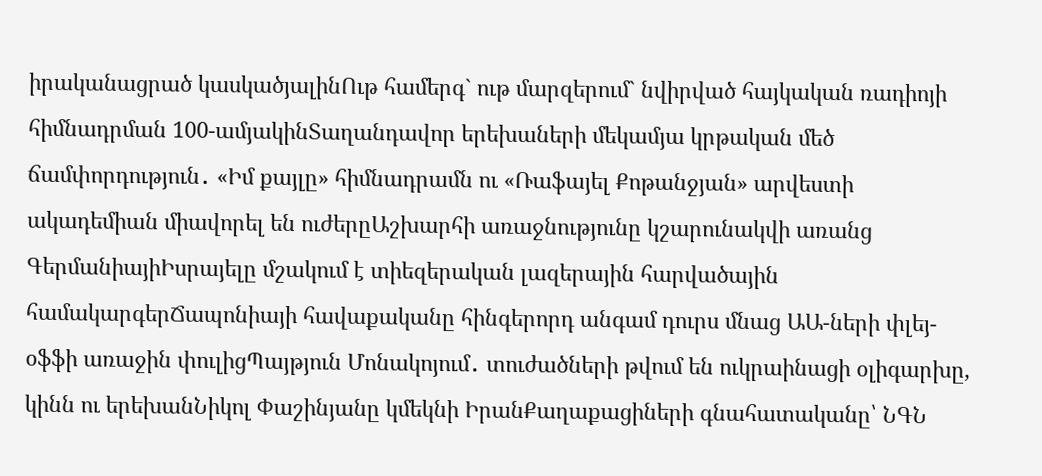իրականացրած կասկածյալինՈւթ համերգ` ութ մարզերում` նվիրված հայկական ռադիոյի հիմնադրման 100-ամյակինՏաղանդավոր երեխաների մեկամյա կրթական մեծ ճամփորդություն․ «Իմ քայլը» հիմնադրամն ու «Ռաֆայել Քոթանջյան» արվեստի ակադեմիան միավորել են ուժերըԱշխարհի առաջնությունը կշարունակվի առանց ԳերմանիայիԻսրայելը մշակում է տիեզերական լազերային հարվածային համակարգերՃապոնիայի հավաքականը հինգերորդ անգամ դուրս մնաց ԱԱ-ների փլեյ-օֆֆի առաջին փուլիցՊայթյուն Մոնակոյում․ տուժածների թվում են ուկրաինացի օլիգարխը, կինն ու երեխանՆիկոլ Փաշինյանը կմեկնի ԻրանՔաղաքացիների գնահատականը՝ ՆԳՆ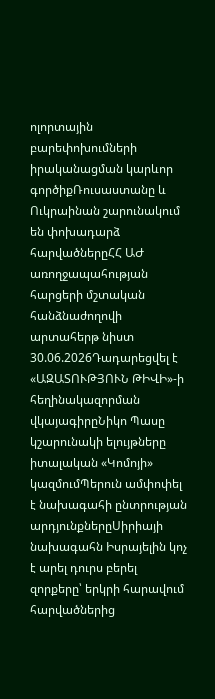ոլորտային բարեփոխումների իրականացման կարևոր գործիքՌուսաստանը և Ուկրաինան շարունակում են փոխադարձ հարվածներըՀՀ ԱԺ առողջապահության հարցերի մշտական հանձնաժողովի արտահերթ նիստ 30.06.2026Դադարեցվել է «ԱԶԱՏՈՒԹՅՈՒՆ ԹԻՎԻ»-ի հեղինակազորման վկայագիրըՆիկո Պասը կշարունակի ելույթները իտալական «Կոմոյի» կազմումՊերուն ամփոփել է նախագահի ընտրության արդյունքներըՍիրիայի նախագահն Իսրայելին կոչ է արել դուրս բերել զորքերը՝ երկրի հարավում հարվածներից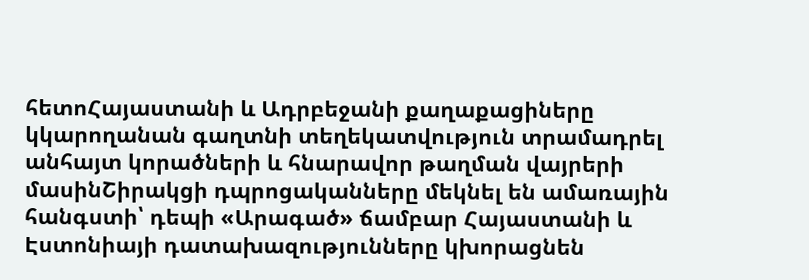հետոՀայաստանի և Ադրբեջանի քաղաքացիները կկարողանան գաղտնի տեղեկատվություն տրամադրել անհայտ կորածների և հնարավոր թաղման վայրերի մասինՇիրակցի դպրոցականները մեկնել են ամառային հանգստի՝ դեպի «Արագած» ճամբար Հայաստանի և Էստոնիայի դատախազությունները կխորացնեն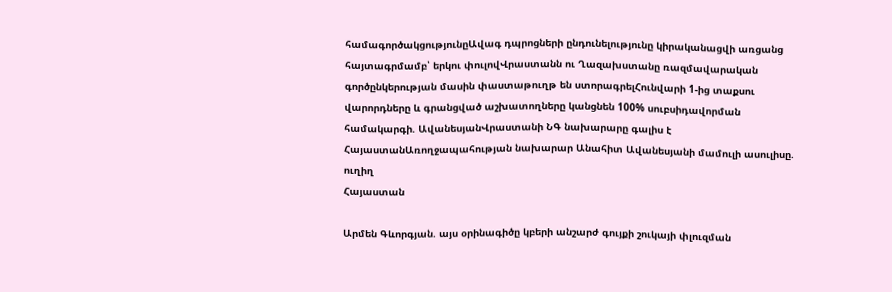համագործակցությունըԱվագ դպրոցների ընդունելությունը կիրականացվի առցանց հայտագրմամբ՝ երկու փուլովՎրաստանն ու Ղազախստանը ռազմավարական գործընկերության մասին փաստաթուղթ են ստորագրելՀունվարի 1-ից տաքսու վարորդները և գրանցված աշխատողները կանցնեն 100% սուբսիդավորման համակարգի. ԱվանեսյանՎրաստանի ՆԳ նախարարը գալիս է ՀայաստանԱռողջապահության նախարար Անահիտ Ավանեսյանի մամուլի ասուլիսը. ուղիղ
Հայաստան

Արմեն Գևորգյան. այս օրինագիծը կբերի անշարժ գույքի շուկայի փլուզման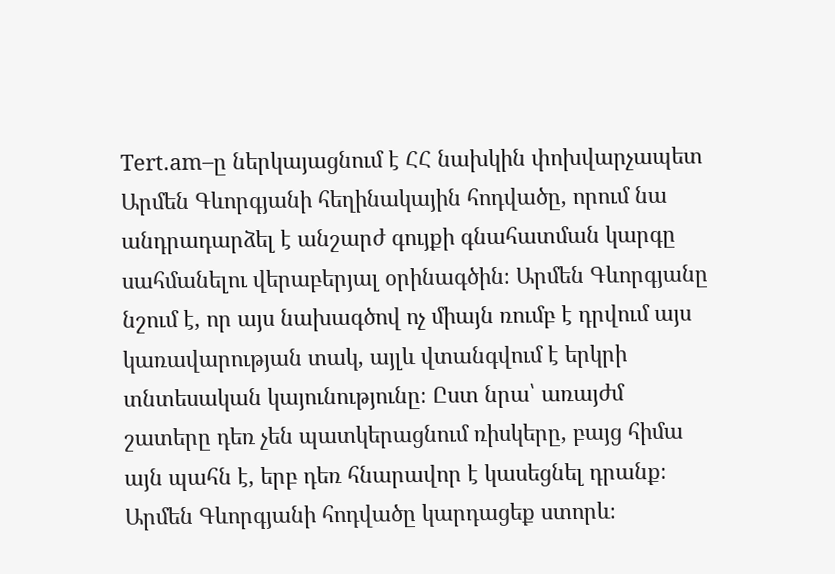Tert.am–ը ներկայացնում է ՀՀ նախկին փոխվարչապետ Արմեն Գևորգյանի հեղինակային հոդվածը, որում նա անդրադարձել է անշարժ գույքի գնահատման կարգը սահմանելու վերաբերյալ օրինագծին։ Արմեն Գևորգյանը նշում է, որ այս նախագծով ոչ միայն ռումբ է դրվում այս կառավարության տակ, այլև վտանգվում է երկրի տնտեսական կայունությունը։ Ըստ նրա՝ առայժմ շատերը դեռ չեն պատկերացնում ռիսկերը, բայց հիմա այն պահն է, երբ դեռ հնարավոր է կասեցնել դրանք։ Արմեն Գևորգյանի հոդվածը կարդացեք ստորև։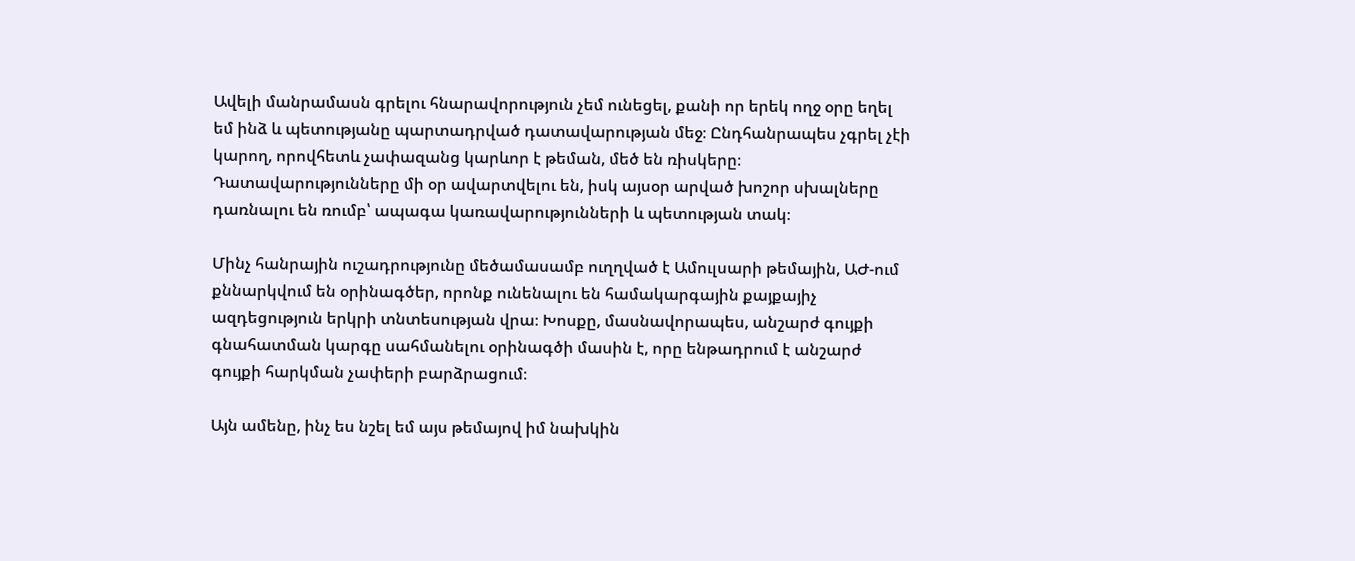Ավելի մանրամասն գրելու հնարավորություն չեմ ունեցել, քանի որ երեկ ողջ օրը եղել եմ ինձ և պետությանը պարտադրված դատավարության մեջ։ Ընդհանրապես չգրել չէի կարող, որովհետև չափազանց կարևոր է թեման, մեծ են ռիսկերը։ Դատավարությունները մի օր ավարտվելու են, իսկ այսօր արված խոշոր սխալները դառնալու են ռումբ՝ ապագա կառավարությունների և պետության տակ։

Մինչ հանրային ուշադրությունը մեծամասամբ ուղղված է Ամուլսարի թեմային, ԱԺ-ում քննարկվում են օրինագծեր, որոնք ունենալու են համակարգային քայքայիչ ազդեցություն երկրի տնտեսության վրա։ Խոսքը, մասնավորապես, անշարժ գույքի գնահատման կարգը սահմանելու օրինագծի մասին է, որը ենթադրում է անշարժ գույքի հարկման չափերի բարձրացում։

Այն ամենը, ինչ ես նշել եմ այս թեմայով իմ նախկին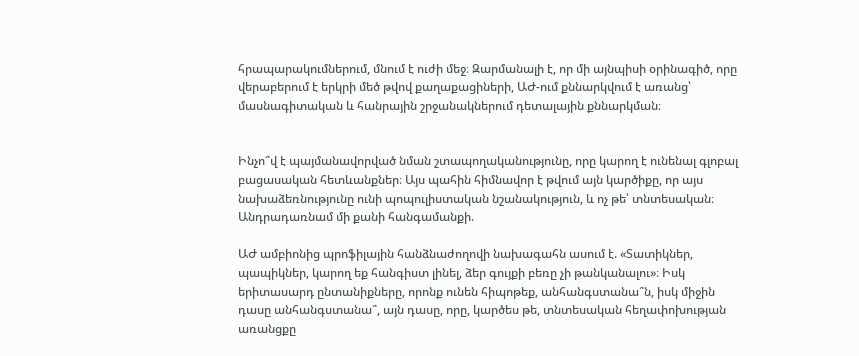հրապարակումներում, մնում է ուժի մեջ։ Զարմանալի է, որ մի այնպիսի օրինագիծ, որը վերաբերում է երկրի մեծ թվով քաղաքացիների, ԱԺ-ում քննարկվում է առանց՝ մասնագիտական և հանրային շրջանակներում դետալային քննարկման։


Ինչո՞վ է պայմանավորված նման շտապողականությունը, որը կարող է ունենալ գլոբալ բացասական հետևանքներ։ Այս պահին հիմնավոր է թվում այն կարծիքը, որ այս նախաձեռնությունը ունի պոպուլիստական նշանակություն, և ոչ թե՝ տնտեսական։ Անդրադառնամ մի քանի հանգամանքի.

ԱԺ ամբիոնից պրոֆիլային հանձնաժողովի նախագահն ասում է. «Տատիկներ, պապիկներ, կարող եք հանգիստ լինել, ձեր գույքի բեռը չի թանկանալու»։ Իսկ երիտասարդ ընտանիքները, որոնք ունեն հիպոթեք, անհանգստանա՞ն, իսկ միջին դասը անհանգստանա՞, այն դասը, որը, կարծես թե, տնտեսական հեղափոխության առանցքը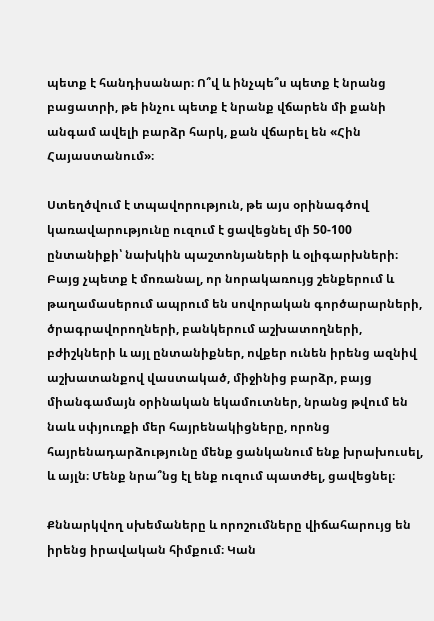պետք է հանդիսանար։ Ո՞վ և ինչպե՞ս պետք է նրանց բացատրի, թե ինչու պետք է նրանք վճարեն մի քանի անգամ ավելի բարձր հարկ, քան վճարել են «Հին Հայաստանում»։

Ստեղծվում է տպավորություն, թե այս օրինագծով կառավարությունը ուզում է ցավեցնել մի 50-100 ընտանիքի՝ նախկին պաշտոնյաների և օլիգարխների։ Բայց չպետք է մոռանալ, որ նորակառույց շենքերում և թաղամասերում ապրում են սովորական գործարարների, ծրագրավորողների, բանկերում աշխատողների, բժիշկների և այլ ընտանիքներ, ովքեր ունեն իրենց ազնիվ աշխատանքով վաստակած, միջինից բարձր, բայց միանգամայն օրինական եկամուտներ, նրանց թվում են նաև սփյուռքի մեր հայրենակիցները, որոնց հայրենադարձությունը մենք ցանկանում ենք խրախուսել, և այլն։ Մենք նրա՞նց էլ ենք ուզում պատժել, ցավեցնել։

Քննարկվող սխեմաները և որոշումները վիճահարույց են իրենց իրավական հիմքում։ Կան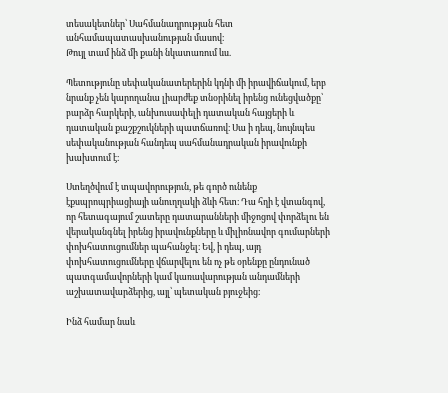տեսակետներ՝ Սահմանադրության հետ անհամապատասխանության մասով։
Թույլ տամ ինձ մի քանի նկատառում ևս.

Պետությունը սեփականատերերին կդնի մի իրավիճակում, երբ նրանք չեն կարողանա լիարժեք տնօրինել իրենց ունեցվածքը՝ բարձր հարկերի, անխուսափելի դատական հայցերի և դատական քաշքշուկների պատճառով։ Սա ի դեպ, նույնպես սեփականության հանդեպ սահմանադրական իրավունքի խախտում է։

Ստեղծվում է տպավորություն, թե գործ ունենք էքսպրոպրիացիայի անուղղակի ձևի հետ։ Դա հղի է վտանգով, որ հետագայում շատերը դատարանների միջոցով փորձելու են վերականգնել իրենց իրավունքները և միլիոնավոր գումարների փոխհատուցումներ պահանջել։ Եվ, ի դեպ, այդ փոխհատուցումները վճարվելու են ոչ թե օրենքը ընդունած պատգամավորների կամ կառավարության անդամների աշխատավարձերից, այլ՝ պետական բյուջեից։

Ինձ համար նաև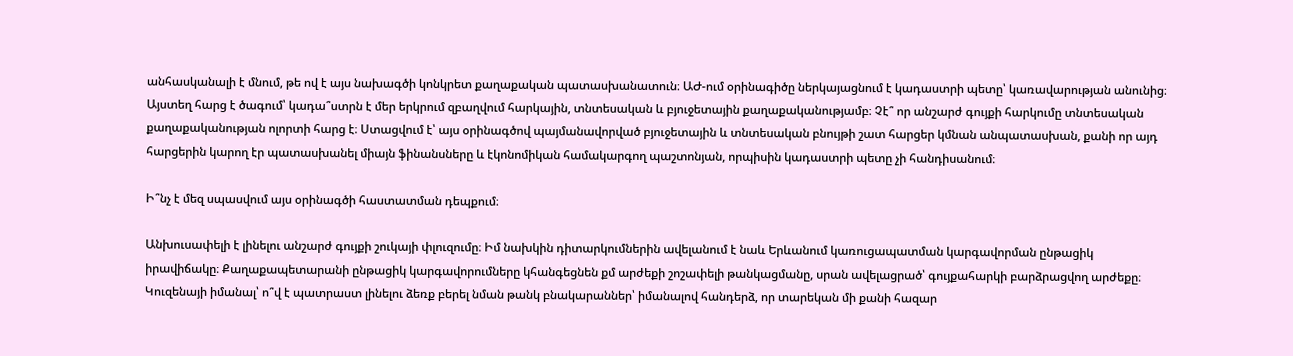անհասկանալի է մնում, թե ով է այս նախագծի կոնկրետ քաղաքական պատասխանատուն։ ԱԺ-ում օրինագիծը ներկայացնում է կադաստրի պետը՝ կառավարության անունից։ Այստեղ հարց է ծագում՝ կադա՞ստրն է մեր երկրում զբաղվում հարկային, տնտեսական և բյուջետային քաղաքականությամբ։ Չէ՞ որ անշարժ գույքի հարկումը տնտեսական քաղաքականության ոլորտի հարց է։ Ստացվում է՝ այս օրինագծով պայմանավորված բյուջետային և տնտեսական բնույթի շատ հարցեր կմնան անպատասխան, քանի որ այդ հարցերին կարող էր պատասխանել միայն ֆինանսները և էկոնոմիկան համակարգող պաշտոնյան, որպիսին կադաստրի պետը չի հանդիսանում։

Ի՞նչ է մեզ սպասվում այս օրինագծի հաստատման դեպքում։

Անխուսափելի է լինելու անշարժ գույքի շուկայի փլուզումը։ Իմ նախկին դիտարկումներին ավելանում է նաև Երևանում կառուցապատման կարգավորման ընթացիկ իրավիճակը։ Քաղաքապետարանի ընթացիկ կարգավորումները կհանգեցնեն քմ արժեքի շոշափելի թանկացմանը, սրան ավելացրած՝ գույքահարկի բարձրացվող արժեքը։ Կուզենայի իմանալ՝ ո՞վ է պատրաստ լինելու ձեռք բերել նման թանկ բնակարաններ՝ իմանալով հանդերձ, որ տարեկան մի քանի հազար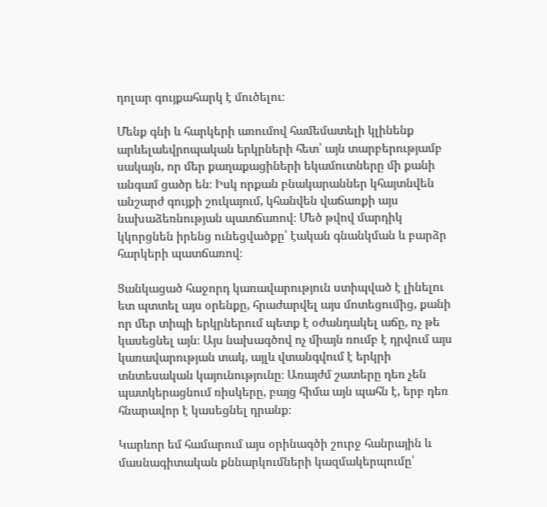դոլար գույքահարկ է մուծելու։

Մենք գնի և հարկերի առումով համեմատելի կլինենք արևելաեվրոպական երկրների հետ՝ այն տարբերությամբ սակայն, որ մեր քաղաքացիների եկամուտները մի քանի անգամ ցածր են։ Իսկ որքան բնակարաններ կհայտնվեն անշարժ գույքի շուկայում, կհանվեն վաճառքի այս նախաձեռնության պատճառով։ Մեծ թվով մարդիկ կկորցնեն իրենց ունեցվածքը՝ էական գնանկման և բարձր հարկերի պատճառով։

Ցանկացած հաջորդ կառավարություն ստիպված է լինելու ետ պտտել այս օրենքը, հրաժարվել այս մոտեցումից, քանի որ մեր տիպի երկրներում պետք է օժանդակել աճը, ոչ թե կասեցնել այն։ Այս նախագծով ոչ միայն ռումբ է դրվում այս կառավարության տակ, այլև վտանգվում է երկրի տնտեսական կայունությունը։ Առայժմ շատերը դեռ չեն պատկերացնում ռիսկերը, բայց հիմա այն պահն է, երբ դեռ հնարավոր է կասեցնել դրանք։

Կարևոր եմ համարում այս օրինագծի շուրջ հանրային և մասնագիտական քննարկումների կազմակերպումը՝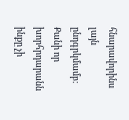հնարավորինս լայն ընդգրկմամբ։ Քանի որ խորհրդարանն ինքը չի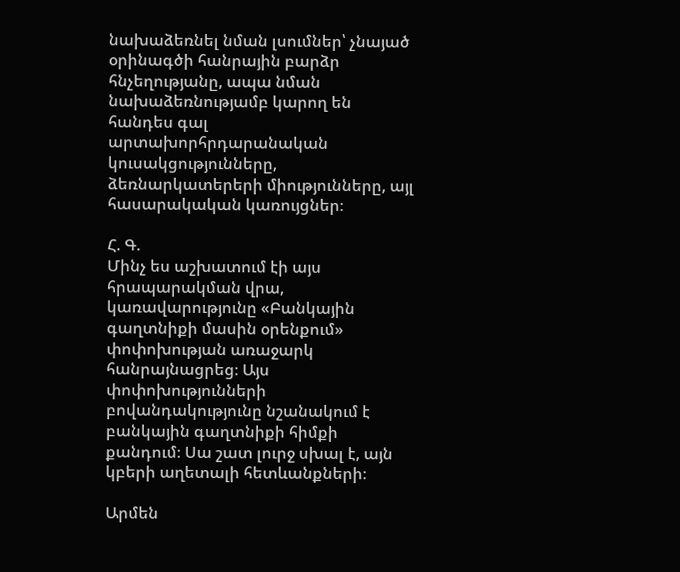նախաձեռնել նման լսումներ՝ չնայած օրինագծի հանրային բարձր հնչեղությանը, ապա նման նախաձեռնությամբ կարող են հանդես գալ արտախորհրդարանական կուսակցությունները, ձեռնարկատերերի միությունները, այլ հասարակական կառույցներ։

Հ. Գ.
Մինչ ես աշխատում էի այս հրապարակման վրա, կառավարությունը «Բանկային գաղտնիքի մասին օրենքում» փոփոխության առաջարկ հանրայնացրեց։ Այս փոփոխությունների բովանդակությունը նշանակում է բանկային գաղտնիքի հիմքի քանդում։ Սա շատ լուրջ սխալ է, այն կբերի աղետալի հետևանքների։

Արմեն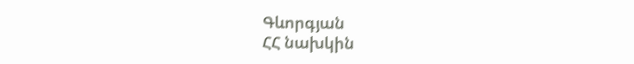Գևորգյան
ՀՀ նախկին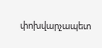փոխվարչապետ